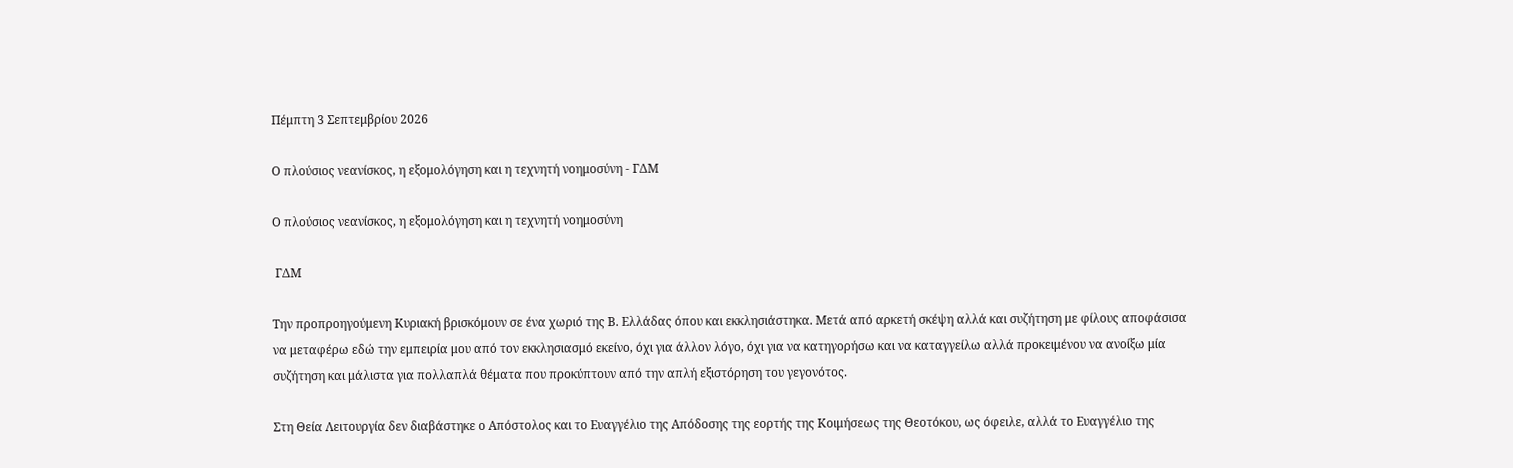Πέμπτη 3 Σεπτεμβρίου 2026

Ο πλούσιος νεανίσκος, η εξομολόγηση και η τεχνητή νοημοσύνη - ΓΔΜ

Ο πλούσιος νεανίσκος, η εξομολόγηση και η τεχνητή νοημοσύνη

 ΓΔΜ

Την προπροηγούμενη Κυριακή βρισκόμουν σε ένα χωριό της Β. Ελλάδας όπου και εκκλησιάστηκα. Μετά από αρκετή σκέψη αλλά και συζήτηση με φίλους αποφάσισα να μεταφέρω εδώ την εμπειρία μου από τον εκκλησιασμό εκείνο, όχι για άλλον λόγο, όχι για να κατηγορήσω και να καταγγείλω αλλά προκειμένου να ανοίξω μία συζήτηση και μάλιστα για πολλαπλά θέματα που προκύπτουν από την απλή εξιστόρηση του γεγονότος.

Στη Θεία Λειτουργία δεν διαβάστηκε ο Απόστολος και το Ευαγγέλιο της Απόδοσης της εορτής της Κοιμήσεως της Θεοτόκου, ως όφειλε, αλλά το Ευαγγέλιο της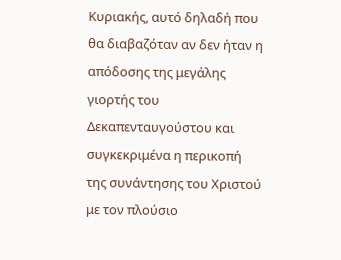Κυριακής, αυτό δηλαδή που θα διαβαζόταν αν δεν ήταν η απόδοσης της μεγάλης γιορτής του Δεκαπενταυγούστου και συγκεκριμένα η περικοπή της συνάντησης του Χριστού με τον πλούσιο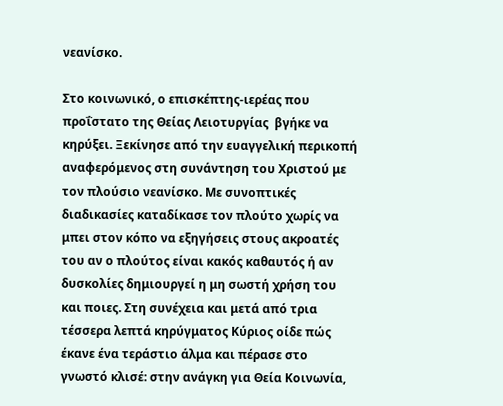νεανίσκο.

Στο κοινωνικό, ο επισκέπτης-ιερέας που προΐστατο της Θείας Λειοτυργίας  βγήκε να κηρύξει. Ξεκίνησε από την ευαγγελική περικοπή αναφερόμενος στη συνάντηση του Χριστού με τον πλούσιο νεανίσκο. Με συνοπτικές διαδικασίες καταδίκασε τον πλούτο χωρίς να μπει στον κόπο να εξηγήσεις στους ακροατές του αν ο πλούτος είναι κακός καθαυτός ή αν δυσκολίες δημιουργεί η μη σωστή χρήση του και ποιες. Στη συνέχεια και μετά από τρια τέσσερα λεπτά κηρύγματος Κύριος οίδε πώς έκανε ένα τεράστιο άλμα και πέρασε στο γνωστό κλισέ: στην ανάγκη για Θεία Κοινωνία,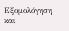Εξομολόγηση και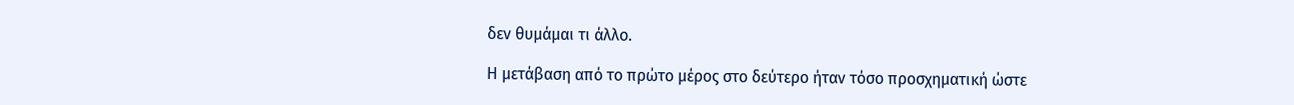δεν θυμάμαι τι άλλο.

Η μετάβαση από το πρώτο μέρος στο δεύτερο ήταν τόσο προσχηματική ώστε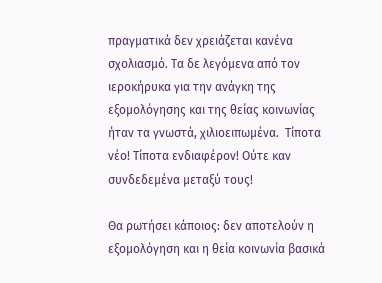πραγματικά δεν χρειάζεται κανένα σχολιασμό. Τα δε λεγόμενα από τον ιεροκήρυκα για την ανάγκη της εξομολόγησης και της θείας κοινωνίας ήταν τα γνωστά, χιλιοειπωμένα.  Τίποτα νέο! Τίποτα ενδιαφέρον! Ούτε καν συνδεδεμένα μεταξύ τους!

Θα ρωτήσει κάποιος: δεν αποτελούν η εξομολόγηση και η θεία κοινωνία βασικά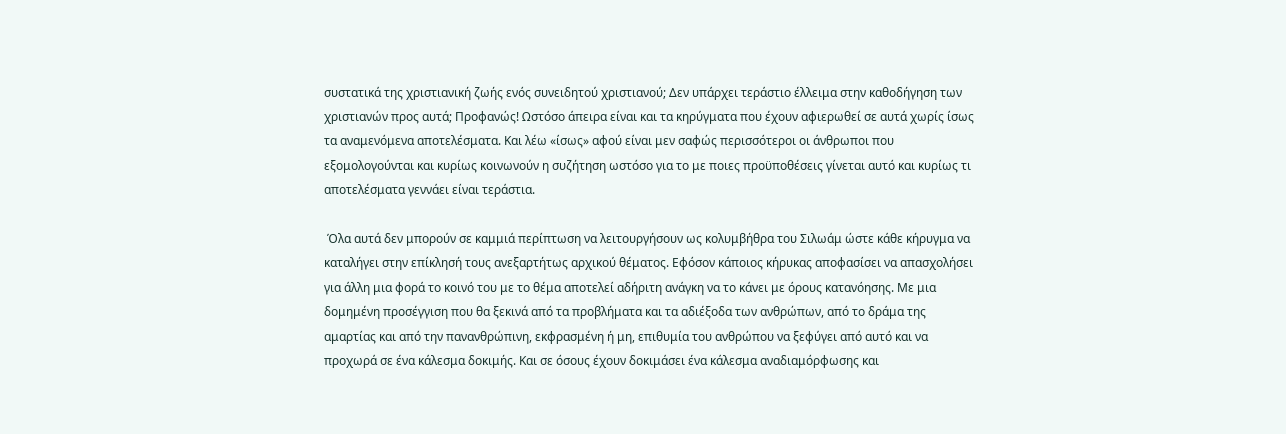συστατικά της χριστιανική ζωής ενός συνειδητού χριστιανού; Δεν υπάρχει τεράστιο έλλειμα στην καθοδήγηση των χριστιανών προς αυτά; Προφανώς! Ωστόσο άπειρα είναι και τα κηρύγματα που έχουν αφιερωθεί σε αυτά χωρίς ίσως τα αναμενόμενα αποτελέσματα. Και λέω «ίσως» αφού είναι μεν σαφώς περισσότεροι οι άνθρωποι που εξομολογούνται και κυρίως κοινωνούν η συζήτηση ωστόσο για το με ποιες προϋποθέσεις γίνεται αυτό και κυρίως τι αποτελέσματα γεννάει είναι τεράστια.

 Όλα αυτά δεν μπορούν σε καμμιά περίπτωση να λειτουργήσουν ως κολυμβήθρα του Σιλωάμ ώστε κάθε κήρυγμα να καταλήγει στην επίκλησή τους ανεξαρτήτως αρχικού θέματος. Εφόσον κάποιος κήρυκας αποφασίσει να απασχολήσει για άλλη μια φορά το κοινό του με το θέμα αποτελεί αδήριτη ανάγκη να το κάνει με όρους κατανόησης. Με μια δομημένη προσέγγιση που θα ξεκινά από τα προβλήματα και τα αδιέξοδα των ανθρώπων, από το δράμα της αμαρτίας και από την πανανθρώπινη, εκφρασμένη ή μη, επιθυμία του ανθρώπου να ξεφύγει από αυτό και να προχωρά σε ένα κάλεσμα δοκιμής. Και σε όσους έχουν δοκιμάσει ένα κάλεσμα αναδιαμόρφωσης και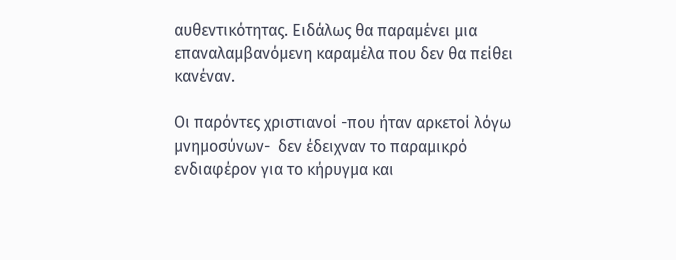αυθεντικότητας. Ειδάλως θα παραμένει μια επαναλαμβανόμενη καραμέλα που δεν θα πείθει κανέναν.

Οι παρόντες χριστιανοί -που ήταν αρκετοί λόγω μνημοσύνων-  δεν έδειχναν το παραμικρό ενδιαφέρον για το κήρυγμα και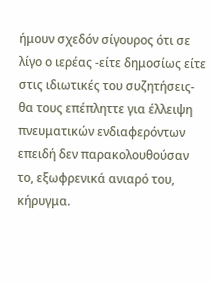ήμουν σχεδόν σίγουρος ότι σε λίγο ο ιερέας -είτε δημοσίως είτε στις ιδιωτικές του συζητήσεις- θα τους επέπληττε για έλλειψη πνευματικών ενδιαφερόντων επειδή δεν παρακολουθούσαν το, εξωφρενικά ανιαρό του, κήρυγμα.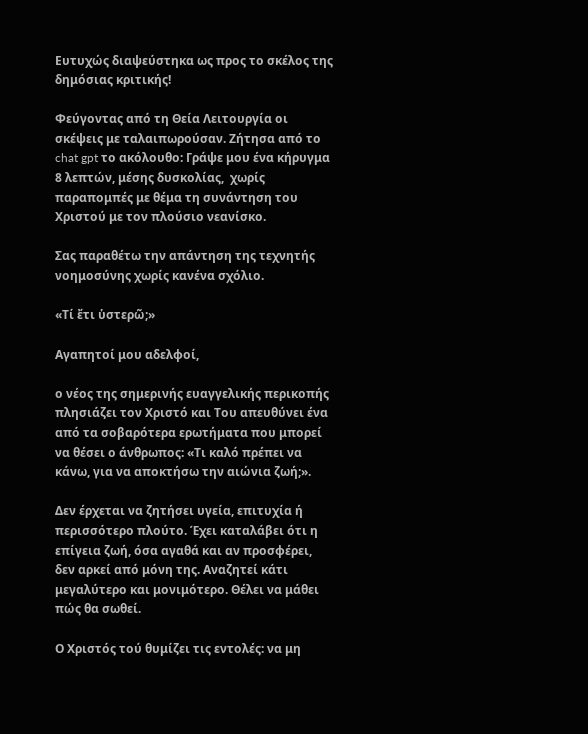Ευτυχώς διαψεύστηκα ως προς το σκέλος της δημόσιας κριτικής!

Φεύγοντας από τη Θεία Λειτουργία οι σκέψεις με ταλαιπωρούσαν. Ζήτησα από το chat gpt το ακόλουθο: Γράψε μου ένα κήρυγμα 8 λεπτών, μέσης δυσκολίας,  χωρίς παραπομπές με θέμα τη συνάντηση του Χριστού με τον πλούσιο νεανίσκο.

Σας παραθέτω την απάντηση της τεχνητής νοημοσύνης χωρίς κανένα σχόλιο.

«Τί ἔτι ὑστερῶ;»

Αγαπητοί μου αδελφοί,

ο νέος της σημερινής ευαγγελικής περικοπής πλησιάζει τον Χριστό και Του απευθύνει ένα από τα σοβαρότερα ερωτήματα που μπορεί να θέσει ο άνθρωπος: «Τι καλό πρέπει να κάνω, για να αποκτήσω την αιώνια ζωή;».

Δεν έρχεται να ζητήσει υγεία, επιτυχία ή περισσότερο πλούτο. Έχει καταλάβει ότι η επίγεια ζωή, όσα αγαθά και αν προσφέρει, δεν αρκεί από μόνη της. Αναζητεί κάτι μεγαλύτερο και μονιμότερο. Θέλει να μάθει πώς θα σωθεί.

Ο Χριστός τού θυμίζει τις εντολές: να μη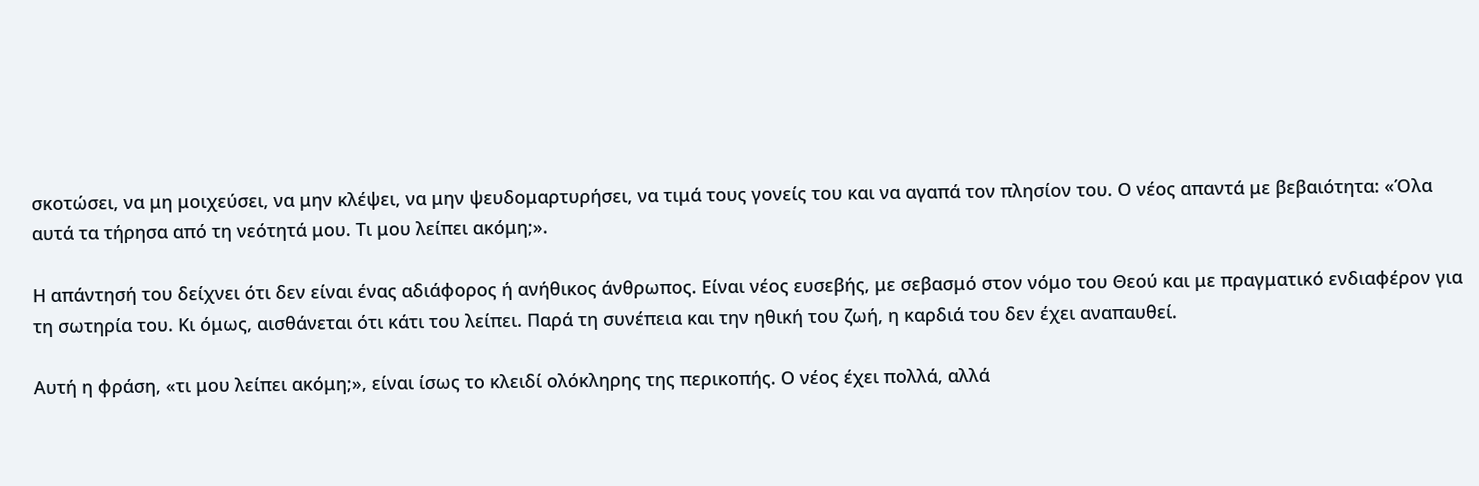σκοτώσει, να μη μοιχεύσει, να μην κλέψει, να μην ψευδομαρτυρήσει, να τιμά τους γονείς του και να αγαπά τον πλησίον του. Ο νέος απαντά με βεβαιότητα: «Όλα αυτά τα τήρησα από τη νεότητά μου. Τι μου λείπει ακόμη;».

Η απάντησή του δείχνει ότι δεν είναι ένας αδιάφορος ή ανήθικος άνθρωπος. Είναι νέος ευσεβής, με σεβασμό στον νόμο του Θεού και με πραγματικό ενδιαφέρον για τη σωτηρία του. Κι όμως, αισθάνεται ότι κάτι του λείπει. Παρά τη συνέπεια και την ηθική του ζωή, η καρδιά του δεν έχει αναπαυθεί.

Αυτή η φράση, «τι μου λείπει ακόμη;», είναι ίσως το κλειδί ολόκληρης της περικοπής. Ο νέος έχει πολλά, αλλά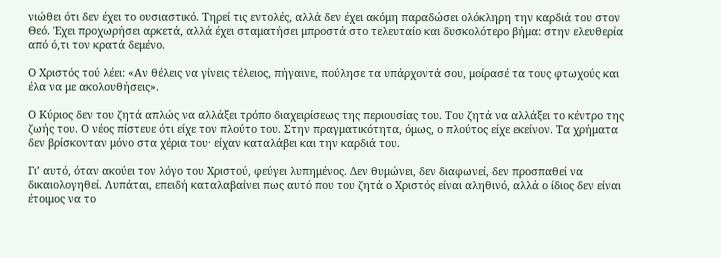νιώθει ότι δεν έχει το ουσιαστικό. Τηρεί τις εντολές, αλλά δεν έχει ακόμη παραδώσει ολόκληρη την καρδιά του στον Θεό. Έχει προχωρήσει αρκετά, αλλά έχει σταματήσει μπροστά στο τελευταίο και δυσκολότερο βήμα: στην ελευθερία από ό,τι τον κρατά δεμένο.

Ο Χριστός τού λέει: «Αν θέλεις να γίνεις τέλειος, πήγαινε, πούλησε τα υπάρχοντά σου, μοίρασέ τα τους φτωχούς και έλα να με ακολουθήσεις».

Ο Κύριος δεν του ζητά απλώς να αλλάξει τρόπο διαχειρίσεως της περιουσίας του. Του ζητά να αλλάξει το κέντρο της ζωής του. Ο νέος πίστευε ότι είχε τον πλούτο του. Στην πραγματικότητα, όμως, ο πλούτος είχε εκείνον. Τα χρήματα δεν βρίσκονταν μόνο στα χέρια του· είχαν καταλάβει και την καρδιά του.

Γι’ αυτό, όταν ακούει τον λόγο του Χριστού, φεύγει λυπημένος. Δεν θυμώνει, δεν διαφωνεί, δεν προσπαθεί να δικαιολογηθεί. Λυπάται, επειδή καταλαβαίνει πως αυτό που του ζητά ο Χριστός είναι αληθινό, αλλά ο ίδιος δεν είναι έτοιμος να το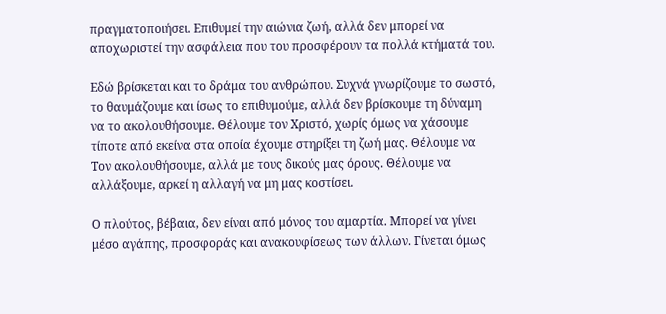πραγματοποιήσει. Επιθυμεί την αιώνια ζωή, αλλά δεν μπορεί να αποχωριστεί την ασφάλεια που του προσφέρουν τα πολλά κτήματά του.

Εδώ βρίσκεται και το δράμα του ανθρώπου. Συχνά γνωρίζουμε το σωστό, το θαυμάζουμε και ίσως το επιθυμούμε, αλλά δεν βρίσκουμε τη δύναμη να το ακολουθήσουμε. Θέλουμε τον Χριστό, χωρίς όμως να χάσουμε τίποτε από εκείνα στα οποία έχουμε στηρίξει τη ζωή μας. Θέλουμε να Τον ακολουθήσουμε, αλλά με τους δικούς μας όρους. Θέλουμε να αλλάξουμε, αρκεί η αλλαγή να μη μας κοστίσει.

Ο πλούτος, βέβαια, δεν είναι από μόνος του αμαρτία. Μπορεί να γίνει μέσο αγάπης, προσφοράς και ανακουφίσεως των άλλων. Γίνεται όμως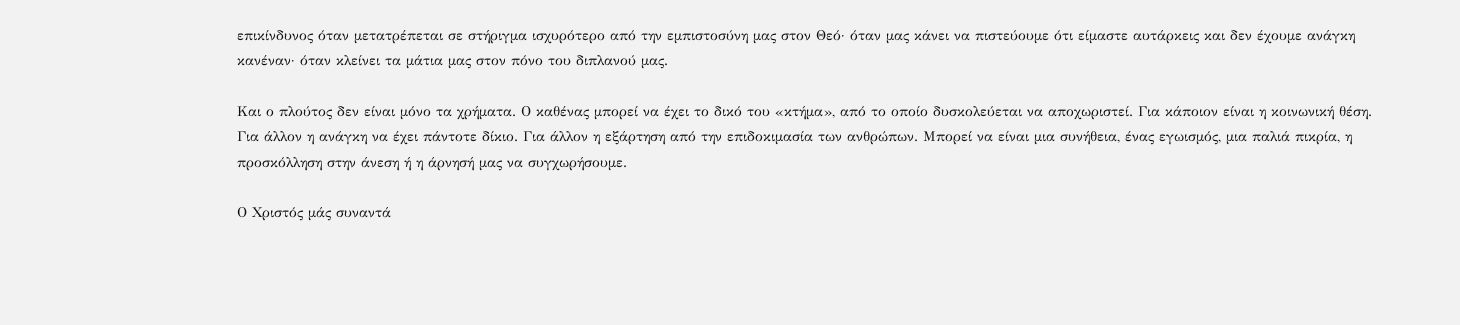επικίνδυνος όταν μετατρέπεται σε στήριγμα ισχυρότερο από την εμπιστοσύνη μας στον Θεό· όταν μας κάνει να πιστεύουμε ότι είμαστε αυτάρκεις και δεν έχουμε ανάγκη κανέναν· όταν κλείνει τα μάτια μας στον πόνο του διπλανού μας.

Και ο πλούτος δεν είναι μόνο τα χρήματα. Ο καθένας μπορεί να έχει το δικό του «κτήμα», από το οποίο δυσκολεύεται να αποχωριστεί. Για κάποιον είναι η κοινωνική θέση. Για άλλον η ανάγκη να έχει πάντοτε δίκιο. Για άλλον η εξάρτηση από την επιδοκιμασία των ανθρώπων. Μπορεί να είναι μια συνήθεια, ένας εγωισμός, μια παλιά πικρία, η προσκόλληση στην άνεση ή η άρνησή μας να συγχωρήσουμε.

Ο Χριστός μάς συναντά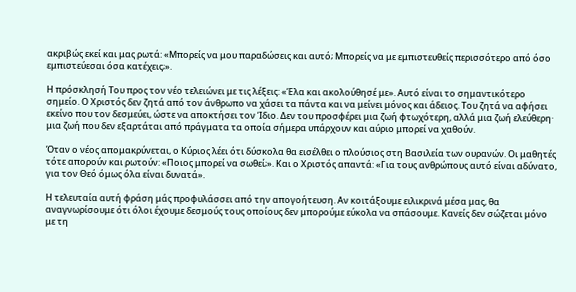ακριβώς εκεί και μας ρωτά: «Μπορείς να μου παραδώσεις και αυτό; Μπορείς να με εμπιστευθείς περισσότερο από όσο εμπιστεύεσαι όσα κατέχεις;».

Η πρόσκλησή Του προς τον νέο τελειώνει με τις λέξεις: «Έλα και ακολούθησέ με». Αυτό είναι το σημαντικότερο σημείο. Ο Χριστός δεν ζητά από τον άνθρωπο να χάσει τα πάντα και να μείνει μόνος και άδειος. Του ζητά να αφήσει εκείνο που τον δεσμεύει, ώστε να αποκτήσει τον Ίδιο. Δεν του προσφέρει μια ζωή φτωχότερη, αλλά μια ζωή ελεύθερη· μια ζωή που δεν εξαρτάται από πράγματα τα οποία σήμερα υπάρχουν και αύριο μπορεί να χαθούν.

Όταν ο νέος απομακρύνεται, ο Κύριος λέει ότι δύσκολα θα εισέλθει ο πλούσιος στη Βασιλεία των ουρανών. Οι μαθητές τότε απορούν και ρωτούν: «Ποιος μπορεί να σωθεί;». Και ο Χριστός απαντά: «Για τους ανθρώπους αυτό είναι αδύνατο, για τον Θεό όμως όλα είναι δυνατά».

Η τελευταία αυτή φράση μάς προφυλάσσει από την απογοήτευση. Αν κοιτάξουμε ειλικρινά μέσα μας, θα αναγνωρίσουμε ότι όλοι έχουμε δεσμούς τους οποίους δεν μπορούμε εύκολα να σπάσουμε. Κανείς δεν σώζεται μόνο με τη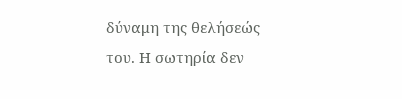δύναμη της θελήσεώς του. Η σωτηρία δεν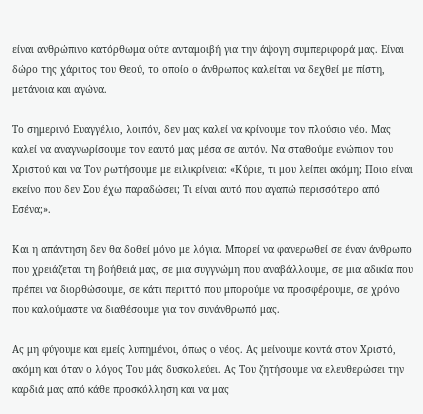είναι ανθρώπινο κατόρθωμα ούτε ανταμοιβή για την άψογη συμπεριφορά μας. Είναι δώρο της χάριτος του Θεού, το οποίο ο άνθρωπος καλείται να δεχθεί με πίστη, μετάνοια και αγώνα.

Το σημερινό Ευαγγέλιο, λοιπόν, δεν μας καλεί να κρίνουμε τον πλούσιο νέο. Μας καλεί να αναγνωρίσουμε τον εαυτό μας μέσα σε αυτόν. Να σταθούμε ενώπιον του Χριστού και να Τον ρωτήσουμε με ειλικρίνεια: «Κύριε, τι μου λείπει ακόμη; Ποιο είναι εκείνο που δεν Σου έχω παραδώσει; Τι είναι αυτό που αγαπώ περισσότερο από Εσένα;».

Και η απάντηση δεν θα δοθεί μόνο με λόγια. Μπορεί να φανερωθεί σε έναν άνθρωπο που χρειάζεται τη βοήθειά μας, σε μια συγγνώμη που αναβάλλουμε, σε μια αδικία που πρέπει να διορθώσουμε, σε κάτι περιττό που μπορούμε να προσφέρουμε, σε χρόνο που καλούμαστε να διαθέσουμε για τον συνάνθρωπό μας.

Ας μη φύγουμε και εμείς λυπημένοι, όπως ο νέος. Ας μείνουμε κοντά στον Χριστό, ακόμη και όταν ο λόγος Του μάς δυσκολεύει. Ας Του ζητήσουμε να ελευθερώσει την καρδιά μας από κάθε προσκόλληση και να μας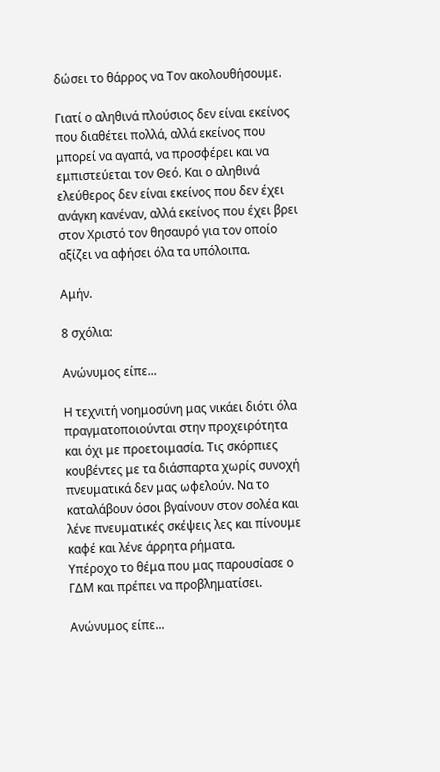δώσει το θάρρος να Τον ακολουθήσουμε.

Γιατί ο αληθινά πλούσιος δεν είναι εκείνος που διαθέτει πολλά, αλλά εκείνος που μπορεί να αγαπά, να προσφέρει και να εμπιστεύεται τον Θεό. Και ο αληθινά ελεύθερος δεν είναι εκείνος που δεν έχει ανάγκη κανέναν, αλλά εκείνος που έχει βρει στον Χριστό τον θησαυρό για τον οποίο αξίζει να αφήσει όλα τα υπόλοιπα.

Αμήν.

8 σχόλια:

Ανώνυμος είπε...

Η τεχνιτή νοημοσύνη μας νικάει διότι όλα πραγματοποιούνται στην προχειρότητα και όχι με προετοιμασία. Τις σκόρπιες κουβέντες με τα διάσπαρτα χωρίς συνοχή πνευματικά δεν μας ωφελούν. Να το καταλάβουν όσοι βγαίνουν στον σολέα και λένε πνευματικές σκέψεις λες και πίνουμε καφέ και λένε άρρητα ρήματα.
Υπέροχο το θέμα που μας παρουσίασε ο ΓΔΜ και πρέπει να προβληματίσει.

Ανώνυμος είπε...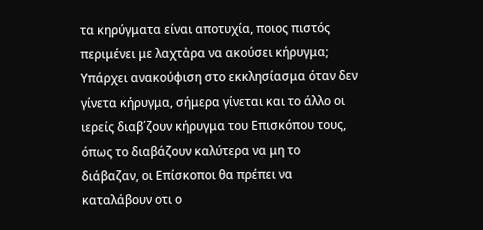τα κηρύγματα είναι αποτυχία, ποιος πιστός περιμένει με λαχτἀρα να ακούσει κήρυγμα; Υπάρχει ανακούφιση στο εκκλησίασμα όταν δεν γίνετα κήρυγμα, σήμερα γίνεται και το άλλο οι ιερείς διαβ΄ζουν κήρυγμα του Επισκόπου τους, όπως το διαβάζουν καλύτερα να μη το διάβαζαν, οι Επίσκοποι θα πρέπει να καταλάβουν οτι ο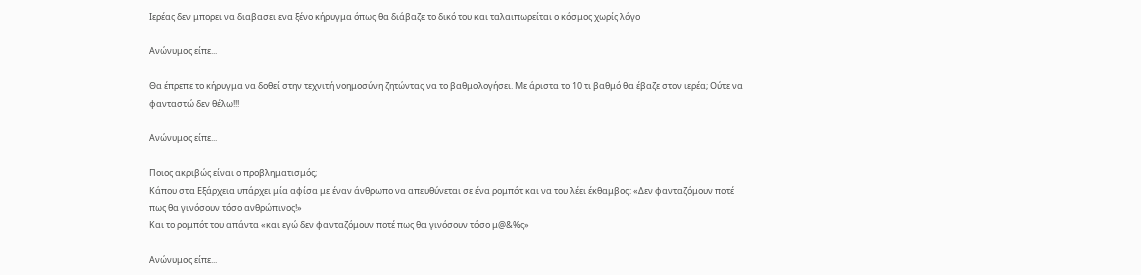Ιερέας δεν μπορει να διαβασει ενα ξένο κήρυγμα όπως θα διάβαζε το δικό του και ταλαιπωρείται ο κόσμος χωρίς λόγο

Ανώνυμος είπε...

Θα έπρεπε το κήρυγμα να δοθεί στην τεχνιτή νοημοσύνη ζητώντας να το βαθμολογήσει. Με άριστα το 10 τι βαθμό θα έβαζε στον ιερέα; Ούτε να φανταστώ δεν θέλω!!!

Ανώνυμος είπε...

Ποιος ακριβώς είναι ο προβληματισμός;
Κάπου στα Εξάρχεια υπάρχει μία αφίσα με έναν άνθρωπο να απευθύνεται σε ένα ρομπότ και να του λέει έκθαμβος: «Δεν φανταζόμουν ποτέ πως θα γινόσουν τόσο ανθρώπινος!»
Και το ρομπότ του απάντα «και εγώ δεν φανταζόμουν ποτέ πως θα γινόσουν τόσο μ@&%ς»

Ανώνυμος είπε...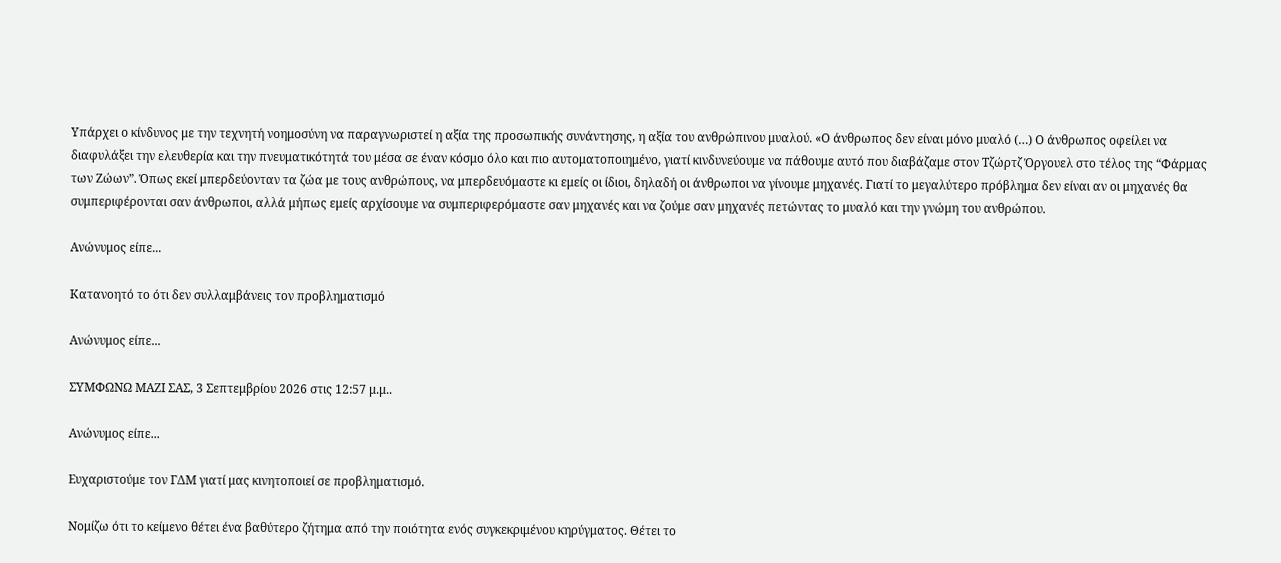Υπάρχει ο κίνδυνος με την τεχνητή νοημοσύνη να παραγνωριστεί η αξία της προσωπικής συνάντησης, η αξία του ανθρώπινου μυαλού. «Ο άνθρωπος δεν είναι μόνο μυαλό (…) Ο άνθρωπος οφείλει να διαφυλάξει την ελευθερία και την πνευματικότητά του μέσα σε έναν κόσμο όλο και πιο αυτοματοποιημένο, γιατί κινδυνεύουμε να πάθουμε αυτό που διαβάζαμε στον Τζώρτζ Όργουελ στο τέλος της “Φάρμας των Ζώων”. Όπως εκεί μπερδεύονταν τα ζώα με τους ανθρώπους, να μπερδευόμαστε κι εμείς οι ίδιοι, δηλαδή οι άνθρωποι να γίνουμε μηχανές. Γιατί το μεγαλύτερο πρόβλημα δεν είναι αν οι μηχανές θα συμπεριφέρονται σαν άνθρωποι, αλλά μήπως εμείς αρχίσουμε να συμπεριφερόμαστε σαν μηχανές και να ζούμε σαν μηχανές πετώντας το μυαλό και την γνώμη του ανθρώπου.

Ανώνυμος είπε...

Κατανοητό το ότι δεν συλλαμβάνεις τον προβληματισμό

Ανώνυμος είπε...

ΣΥΜΦΩΝΩ ΜΑΖΙ ΣΑΣ, 3 Σεπτεμβρίου 2026 στις 12:57 μ.μ..

Ανώνυμος είπε...

Ευχαριστούμε τον ΓΔΜ γιατί μας κινητοποιεί σε προβληματισμό.

Νομίζω ότι το κείμενο θέτει ένα βαθύτερο ζήτημα από την ποιότητα ενός συγκεκριμένου κηρύγματος. Θέτει το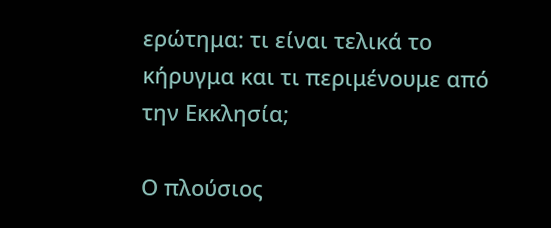ερώτημα: τι είναι τελικά το κήρυγμα και τι περιμένουμε από την Εκκλησία;

Ο πλούσιος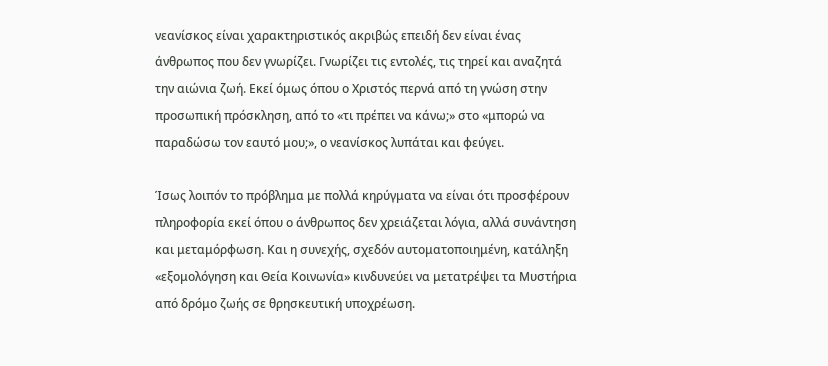νεανίσκος είναι χαρακτηριστικός ακριβώς επειδή δεν είναι ένας άνθρωπος που δεν γνωρίζει. Γνωρίζει τις εντολές, τις τηρεί και αναζητά την αιώνια ζωή. Εκεί όμως όπου ο Χριστός περνά από τη γνώση στην προσωπική πρόσκληση, από το «τι πρέπει να κάνω;» στο «μπορώ να παραδώσω τον εαυτό μου;», ο νεανίσκος λυπάται και φεύγει.

Ίσως λοιπόν το πρόβλημα με πολλά κηρύγματα να είναι ότι προσφέρουν πληροφορία εκεί όπου ο άνθρωπος δεν χρειάζεται λόγια, αλλά συνάντηση και μεταμόρφωση. Και η συνεχής, σχεδόν αυτοματοποιημένη, κατάληξη «εξομολόγηση και Θεία Κοινωνία» κινδυνεύει να μετατρέψει τα Μυστήρια από δρόμο ζωής σε θρησκευτική υποχρέωση.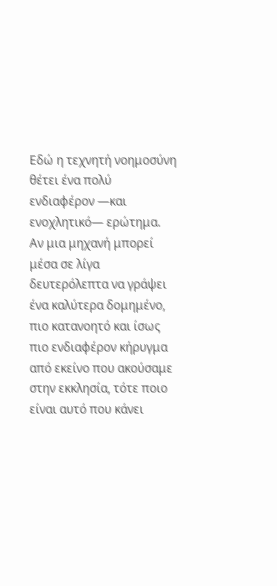Εδώ η τεχνητή νοημοσύνη θέτει ένα πολύ ενδιαφέρον —και ενοχλητικό— ερώτημα. Αν μια μηχανή μπορεί μέσα σε λίγα δευτερόλεπτα να γράψει ένα καλύτερα δομημένο, πιο κατανοητό και ίσως πιο ενδιαφέρον κήρυγμα από εκείνο που ακούσαμε στην εκκλησία, τότε ποιο είναι αυτό που κάνει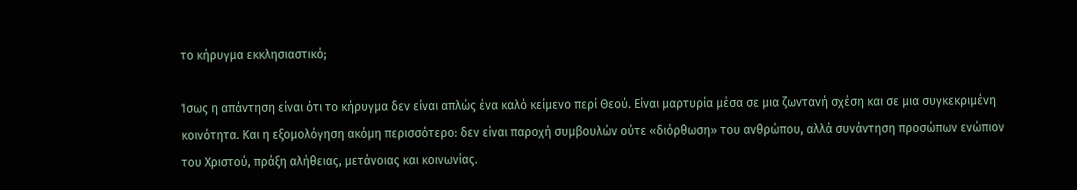το κήρυγμα εκκλησιαστικό;

Ίσως η απάντηση είναι ότι το κήρυγμα δεν είναι απλώς ένα καλό κείμενο περί Θεού. Είναι μαρτυρία μέσα σε μια ζωντανή σχέση και σε μια συγκεκριμένη κοινότητα. Και η εξομολόγηση ακόμη περισσότερο: δεν είναι παροχή συμβουλών ούτε «διόρθωση» του ανθρώπου, αλλά συνάντηση προσώπων ενώπιον του Χριστού, πράξη αλήθειας, μετάνοιας και κοινωνίας.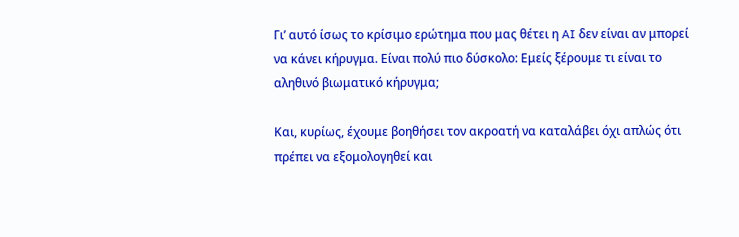Γι’ αυτό ίσως το κρίσιμο ερώτημα που μας θέτει η AI δεν είναι αν μπορεί να κάνει κήρυγμα. Είναι πολύ πιο δύσκολο: Εμείς ξέρουμε τι είναι το αληθινό βιωματικό κήρυγμα;

Και, κυρίως, έχουμε βοηθήσει τον ακροατή να καταλάβει όχι απλώς ότι πρέπει να εξομολογηθεί και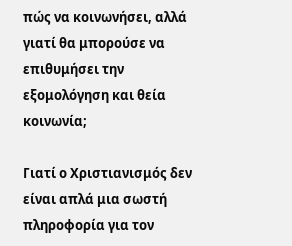πώς να κοινωνήσει, αλλά γιατί θα μπορούσε να επιθυμήσει την εξομολόγηση και θεία κοινωνία;

Γιατί ο Χριστιανισμός δεν είναι απλά μια σωστή πληροφορία για τον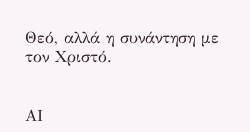Θεό, αλλά η συνάντηση με τον Χριστό.


ΑΙ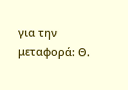για την μεταφορά: Θ.